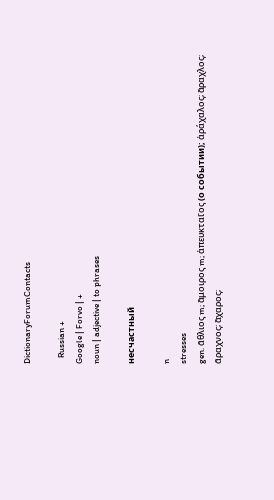DictionaryForumContacts

   Russian +
Google | Forvo | +
noun | adjective | to phrases

несчастный

n
stresses
gen. α̃θλιος m; α̃μοιρος m; ἀπευκται̃ος (о событии); ἀράχαλος; α̃ραχλος; α̃ραχνος; α̃χαρος;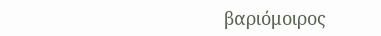βαριόμοιρος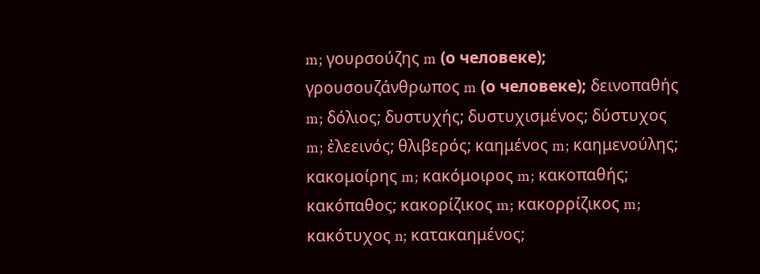m; γουρσούζης m (о человеке); γρουσουζάνθρωπος m (о человеке); δεινοπαθής m; δόλιος; δυστυχής; δυστυχισμένος; δύστυχος m; ἐλεεινός; θλιβερός; καημένος m; καημενούλης; κακομοίρης m; κακόμοιρος m; κακοπαθής; κακόπαθος; κακορίζικος m; κακορρίζικος m; κακότυχος n; κατακαημένος;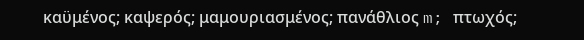καϋμένος; καψερός; μαμουριασμένος; πανάθλιος m; πτωχός;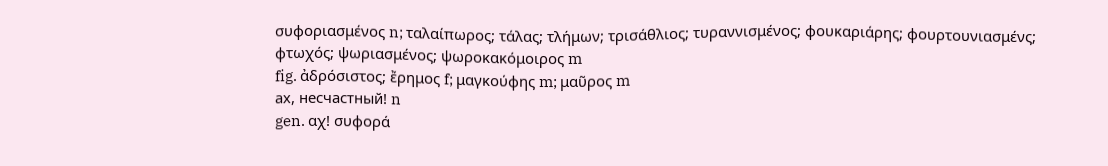συφοριασμένος n; ταλαίπωρος; τάλας; τλήμων; τρισάθλιος; τυραννισμένος; φουκαριάρης; φουρτουνιασμένς; φτωχός; ψωριασμένος; ψωροκακόμοιρος m
fig. ἀδρόσιστος; ἔρημος f; μαγκούφης m; μαυ̃ρος m
ах, несчастный! n
gen. αχ! συφορά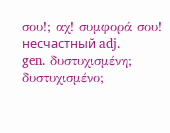σου!; αχ! συμφορά σου!
несчастный adj.
gen. δυστυχισμένη; δυστυχισμένο;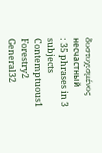δυστυχισμένος
несчастный
: 35 phrases in 3 subjects
Contemptuous1
Forestry2
General32